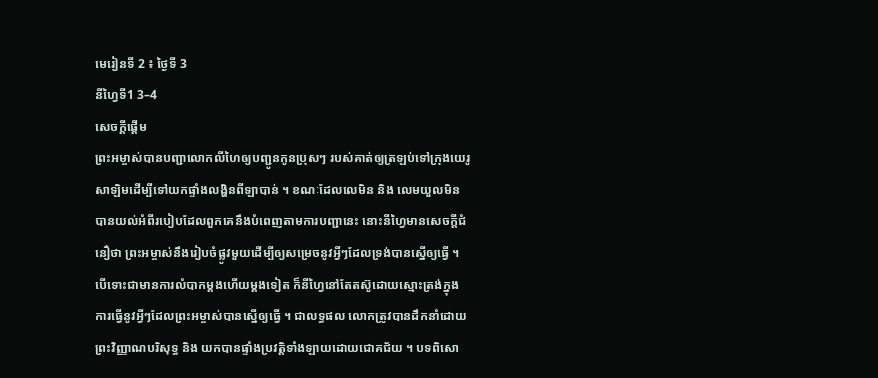មេរៀនទី 2 ៖ ថ្ងៃទី 3
នីហ្វៃទី1 3–4
សេចក្តីផ្តើម
ព្រះអម្ចាស់បានបញ្ជាលោកលីហៃឲ្យបញ្ជូនកូនប្រុសៗ របស់គាត់ឲ្យត្រឡប់ទៅក្រុងយេរូសាឡិមដើម្បីទៅយកផ្ទាំងលង្ហិនពីឡាបាន់ ។ ខណៈដែលលេមិន និង លេមយួលមិនបានយល់អំពីរបៀបដែលពួកគេនឹងបំពេញតាមការបញ្ជានេះ នោះនីហ្វៃមានសេចក្តីជំនឿថា ព្រះអម្ចាស់នឹងរៀបចំផ្លូវមួយដើម្បីឲ្យសម្រេចនូវអ្វីៗដែលទ្រង់បានស្នើឲ្យធ្វើ ។ បើទោះជាមានការលំបាកម្តងហើយម្តងទៀត ក៏នីហ្វៃនៅតែតស៊ូដោយស្មោះត្រង់ក្នុងការធ្វើនូវអ្វីៗដែលព្រះអម្ចាស់បានស្នើឲ្យធ្វើ ។ ជាលទ្ធផល លោកត្រូវបានដឹកនាំដោយព្រះវិញ្ញាណបរិសុទ្ធ និង យកបានផ្ទាំងប្រវត្តិទាំងឡាយដោយជោគជ័យ ។ បទពិសោ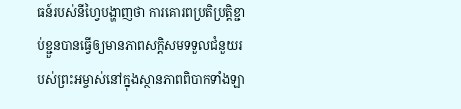ធន៍របស់នីហ្វៃបង្ហាញថា ការគោរពប្រតិប្រត្តិខ្ជាប់ខ្ជួនបានធ្វើឲ្យមានភាពសក្តិសមទទួលជំនួយរបស់ព្រះអម្ចាស់នៅក្នុងស្ថានភាពពិបាកទាំងឡា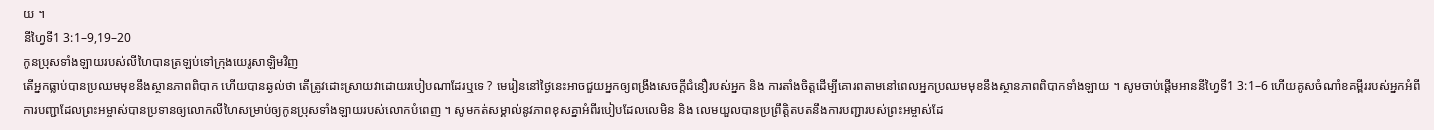យ ។
នីហ្វៃទី1 3:1–9,19–20
កូនប្រុសទាំងឡាយរបស់លីហៃបានត្រឡប់ទៅក្រុងយេរូសាឡិមវិញ
តើអ្នកធ្លាប់បានប្រឈមមុខនឹងស្ថានភាពពិបាក ហើយបានឆ្ងល់ថា តើត្រូវដោះស្រាយវាដោយរបៀបណាដែរឬទេ ? មេរៀននៅថ្ងៃនេះអាចជួយអ្នកឲ្យពង្រឹងសេចក្តីជំនឿរបស់អ្នក និង ការតាំងចិត្តដើម្បីគោរពតាមនៅពេលអ្នកប្រឈមមុខនឹងស្ថានភាពពិបាកទាំងឡាយ ។ សូមចាប់ផ្តើមអាននីហ្វៃទី1 3:1–6 ហើយគូសចំណាំខគម្ពីររបស់អ្នកអំពីការបញ្ជាដែលព្រះអម្ចាស់បានប្រទានឲ្យលោកលីហៃសម្រាប់ឲ្យកូនប្រុសទាំងឡាយរបស់លោកបំពេញ ។ សូមកត់សម្គាល់នូវភាពខុសគ្នាអំពីរបៀបដែលលេមិន និង លេមយួលបានប្រព្រឹត្តិតបតនឹងការបញ្ជារបស់ព្រះអម្ចាស់ដែ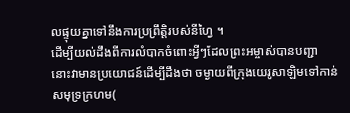លផ្ទុយគ្នាទៅនឹងការប្រព្រឹត្តិរបស់នីហ្វៃ ។
ដើម្បីយល់ដឹងពីការលំបាកចំពោះអ្វីៗដែលព្រះអម្ចាស់បានបញ្ជា នោះវាមានប្រយោជន៍ដើម្បីដឹងថា ចម្ងាយពីក្រុងយេរូសាឡិមទៅកាន់សមុទ្រក្រហម(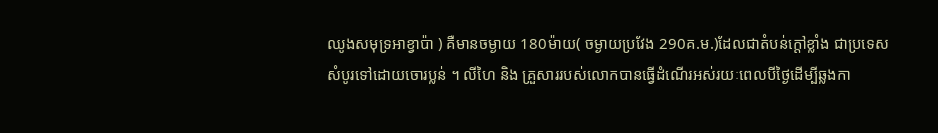ឈូងសមុទ្រអាខ្វាប៉ា ) គឺមានចម្ងាយ 180ម៉ាយ( ចម្ងាយប្រវែង 290គ.ម.)ដែលជាតំបន់ក្តៅខ្លាំង ជាប្រទេសសំបូរទៅដោយចោរប្លន់ ។ លីហៃ និង គ្រួសាររបស់លោកបានធ្វើដំណើរអស់រយៈពេលបីថ្ងៃដើម្បីឆ្លងកា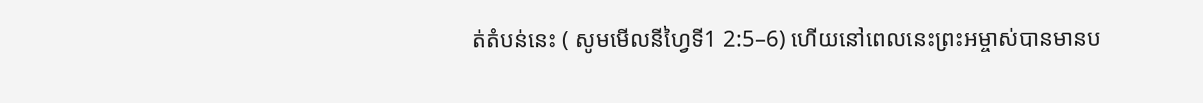ត់តំបន់នេះ ( សូមមើលនីហ្វៃទី1 2:5–6) ហើយនៅពេលនេះព្រះអម្ចាស់បានមានប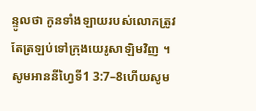ន្ទូលថា កូនទាំងឡាយរបស់លោកត្រូវតែត្រឡប់ទៅក្រុងយេរូសាឡិមវិញ ។ សូមអាននីហ្វៃទី1 3:7–8ហើយសូម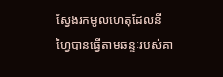ស្វែងរកមូលហេតុដែលនីហ្វៃបានធ្វើតាមឆន្ទៈរបស់គា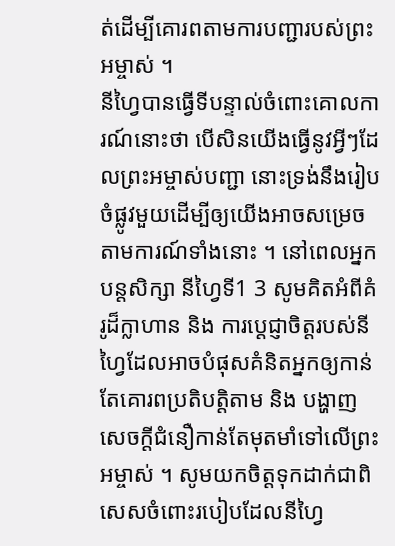ត់ដើម្បីគោរពតាមការបញ្ជារបស់ព្រះអម្ចាស់ ។
នីហ្វៃបានធ្វើទីបន្ទាល់ចំពោះគោលការណ៍នោះថា បើសិនយើងធ្វើនូវអ្វីៗដែលព្រះអម្ចាស់បញ្ជា នោះទ្រង់នឹងរៀបចំផ្លូវមួយដើម្បីឲ្យយើងអាចសម្រេចតាមការណ៍ទាំងនោះ ។ នៅពេលអ្នកបន្តសិក្សា នីហ្វៃទី1 3 សូមគិតអំពីគំរូដ៏ក្លាហាន និង ការប្តេជ្ញាចិត្តរបស់នីហ្វៃដែលអាចបំផុសគំនិតអ្នកឲ្យកាន់តែគោរពប្រតិបត្តិតាម និង បង្ហាញសេចក្តីជំនឿកាន់តែមុតមាំទៅលើព្រះអម្ចាស់ ។ សូមយកចិត្តទុកដាក់ជាពិសេសចំពោះរបៀបដែលនីហ្វៃ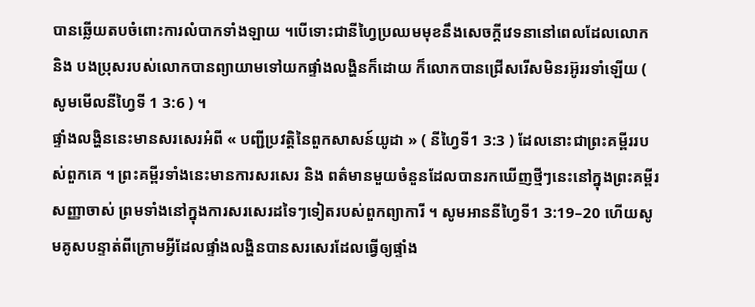បានឆ្លើយតបចំពោះការលំបាកទាំងឡាយ ។បើទោះជានីហ្វៃប្រឈមមុខនឹងសេចក្តីវេទនានៅពេលដែលលោក និង បងប្រុសរបស់លោកបានព្យាយាមទៅយកផ្ទាំងលង្ហិនក៏ដោយ ក៏លោកបានជ្រើសរើសមិនរអ៊ូររទាំឡើយ ( សូមមើលនីហ្វៃទី 1 3:6 ) ។
ផ្ទាំងលង្ហិននេះមានសរសេរអំពី « បញ្ជីប្រវត្តិនៃពួកសាសន៍យូដា » ( នីហ្វៃទី1 3:3 ) ដែលនោះជាព្រះគម្ពីររបស់ពួកគេ ។ ព្រះគម្ពីរទាំងនេះមានការសរសេរ និង ពត៌មានមួយចំនួនដែលបានរកឃើញថ្មីៗនេះនៅក្នុងព្រះគម្ពីរសញ្ញាចាស់ ព្រមទាំងនៅក្នុងការសរសេរដទៃៗទៀតរបស់ពួកព្យាការី ។ សូមអាននីហ្វៃទី1 3:19–20 ហើយសូមគូសបន្ទាត់ពីក្រោមអ្វីដែលផ្ទាំងលង្ហិនបានសរសេរដែលធ្វើឲ្យផ្ទាំង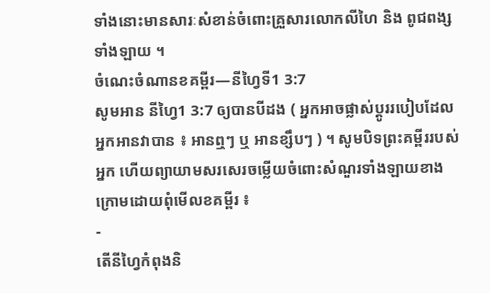ទាំងនោះមានសារៈសំខាន់ចំពោះគ្រួសារលោកលីហៃ និង ពូជពង្សទាំងឡាយ ។
ចំណេះចំណានខគម្ពីរ—នីហ្វៃទី1 3:7
សូមអាន នីហ្វៃ1 3:7 ឲ្យបានបីដង ( អ្នកអាចផ្លាស់ប្តូររបៀបដែលអ្នកអានវាបាន ៖ អានឮៗ ឬ អានខ្សឹបៗ ) ។ សូមបិទព្រះគម្ពីររបស់អ្នក ហើយព្យាយាមសរសេរចម្លើយចំពោះសំណួរទាំងឡាយខាងក្រោមដោយពុំមើលខគម្ពីរ ៖
-
តើនីហ្វៃកំពុងនិ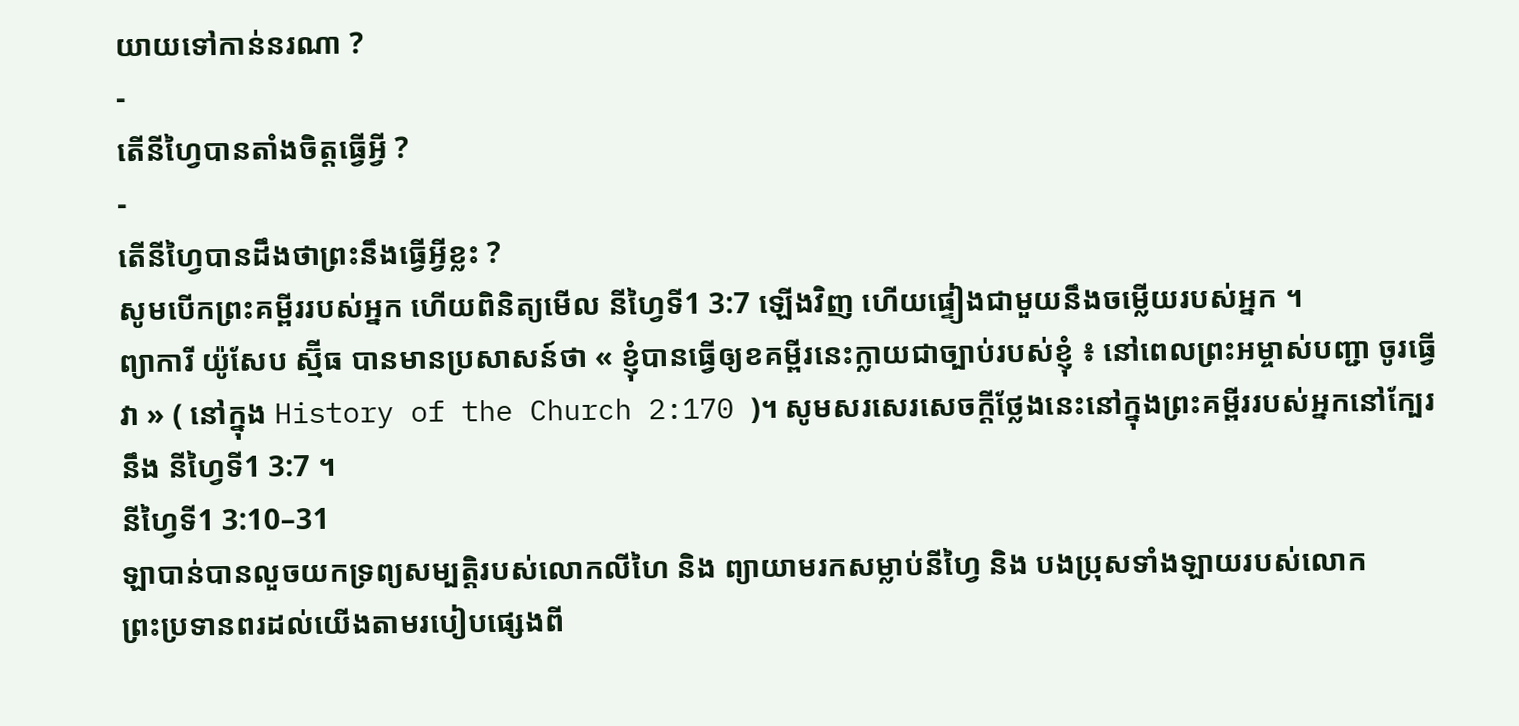យាយទៅកាន់នរណា ?
-
តើនីហ្វៃបានតាំងចិត្តធ្វើអ្វី ?
-
តើនីហ្វៃបានដឹងថាព្រះនឹងធ្វើអ្វីខ្លះ ?
សូមបើកព្រះគម្ពីររបស់អ្នក ហើយពិនិត្យមើល នីហ្វៃទី1 3:7 ឡើងវិញ ហើយផ្ទៀងជាមួយនឹងចម្លើយរបស់អ្នក ។
ព្យាការី យ៉ូសែប ស្ម៊ីធ បានមានប្រសាសន៍ថា « ខ្ញុំបានធ្វើឲ្យខគម្ពីរនេះក្លាយជាច្បាប់របស់ខ្ញុំ ៖ នៅពេលព្រះអម្ចាស់បញ្ជា ចូរធ្វើវា » ( នៅក្នុង History of the Church 2:170 )។ សូមសរសេរសេចក្តីថ្លែងនេះនៅក្នុងព្រះគម្ពីររបស់អ្នកនៅក្បែរនឹង នីហ្វៃទី1 3:7 ។
នីហ្វៃទី1 3:10–31
ឡាបាន់បានលួចយកទ្រព្យសម្បត្តិរបស់លោកលីហៃ និង ព្យាយាមរកសម្លាប់នីហ្វៃ និង បងប្រុសទាំងឡាយរបស់លោក
ព្រះប្រទានពរដល់យើងតាមរបៀបផ្សេងពី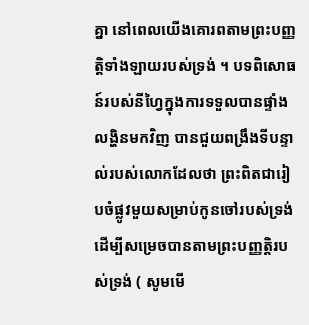គ្នា នៅពេលយើងគោរពតាមព្រះបញ្ញត្តិទាំងឡាយរបស់ទ្រង់ ។ បទពិសោធន៍របស់នីហ្វៃក្នុងការទទួលបានផ្ទាំងលង្ហិនមកវិញ បានជួយពង្រឹងទីបន្ទាល់របស់លោកដែលថា ព្រះពិតជារៀបចំផ្លូវមួយសម្រាប់កូនចៅរបស់ទ្រង់ ដើម្បីសម្រេចបានតាមព្រះបញ្ញត្តិរបស់ទ្រង់ ( សូមមើ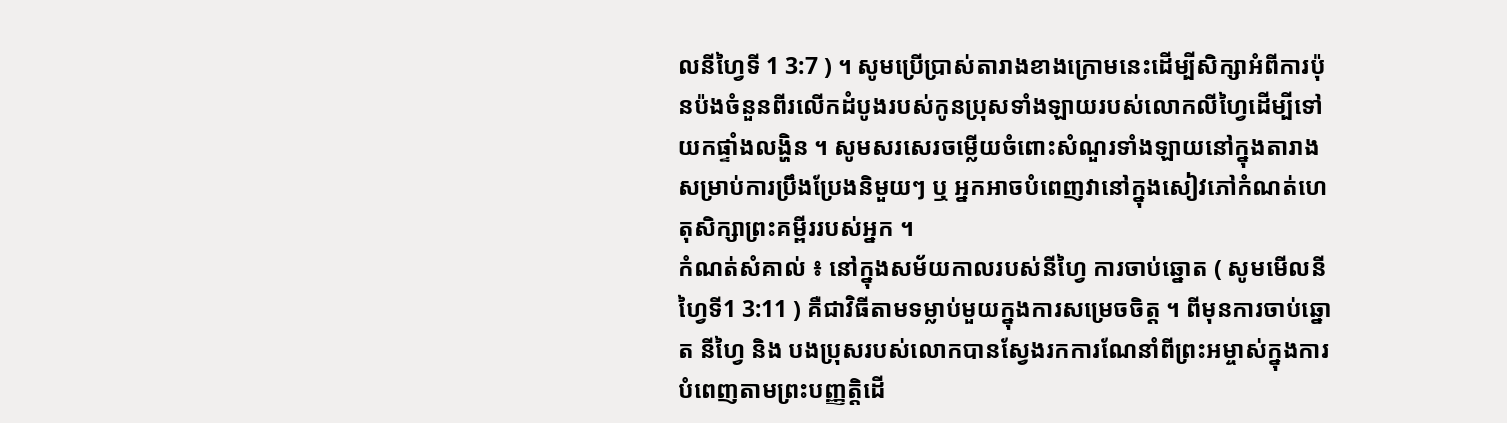លនីហ្វៃទី 1 3:7 ) ។ សូមប្រើប្រាស់តារាងខាងក្រោមនេះដើម្បីសិក្សាអំពីការប៉ុនប៉ងចំនួនពីរលើកដំបូងរបស់កូនប្រុសទាំងឡាយរបស់លោកលីហ្វៃដើម្បីទៅយកផ្ទាំងលង្ហិន ។ សូមសរសេរចម្លើយចំពោះសំណួរទាំងឡាយនៅក្នុងតារាងសម្រាប់ការប្រឹងប្រែងនិមួយៗ ឬ អ្នកអាចបំពេញវានៅក្នុងសៀវភៅកំណត់ហេតុសិក្សាព្រះគម្ពីររបស់អ្នក ។
កំណត់សំគាល់ ៖ នៅក្នុងសម័យកាលរបស់នីហ្វៃ ការចាប់ឆ្នោត ( សូមមើលនីហ្វៃទី1 3:11 ) គឺជាវិធីតាមទម្លាប់មួយក្នុងការសម្រេចចិត្ត ។ ពីមុនការចាប់ឆ្នោត នីហ្វៃ និង បងប្រុសរបស់លោកបានស្វែងរកការណែនាំពីព្រះអម្ចាស់ក្នុងការបំពេញតាមព្រះបញ្ញត្តិដើ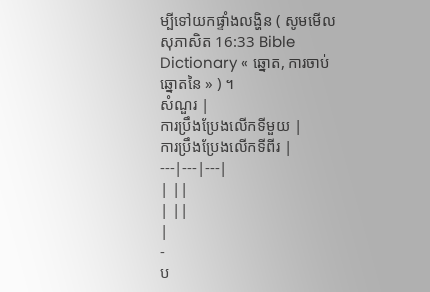ម្បីទៅយកផ្ទាំងលង្ហិន ( សូមមើល សុភាសិត 16:33 Bible Dictionary « ឆ្នោត, ការចាប់ឆ្នោតនៃ » ) ។
សំណួរ |
ការប្រឹងប្រែងលើកទីមួយ |
ការប្រឹងប្រែងលើកទីពីរ |
---|---|---|
| ||
| ||
|
-
ប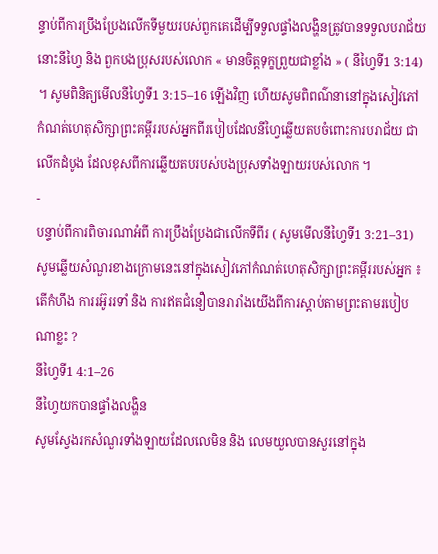ន្ទាប់ពីការប្រឹងប្រែងលើកទីមួយរបស់ពួកគេដើម្បីទទួលផ្ទាំងលង្ហិនត្រូវបានទទួលបរាជ័យ នោះនីហ្វៃ និង ពួកបងប្រុសរបស់លោក « មានចិត្តទុក្ខព្រួយជាខ្លាំង » ( នីហ្វៃទី1 3:14) ។ សូមពិនិត្យមើលនីហ្វៃទី1 3:15–16 ឡើងវិញ ហើយសូមពិពណ៌នានៅក្នុងសៀវភៅកំណត់ហេតុសិក្សាព្រះគម្ពីររបស់អ្នកពីរបៀបដែលនីហ្វៃឆ្លើយតបចំពោះការបរាជ័យ ជាលើកដំបូង ដែលខុសពីការឆ្លើយតបរបស់បងប្រុសទាំងឡាយរបស់លោក ។
-
បន្ទាប់ពីការពិចារណាអំពី ការប្រឹងប្រែងជាលើកទីពីរ ( សូមមើលនីហ្វៃទី1 3:21–31) សូមឆ្លើយសំណួរខាងក្រោមនេះនៅក្នុងសៀវភៅកំណត់ហេតុសិក្សាព្រះគម្ពីររបស់អ្នក ៖ តើកំហឹង ការរអ៊ូររទាំ និង ការឥតជំនឿបានរារាំងយើងពីការស្តាប់តាមព្រះតាមរបៀបណាខ្លះ ?
នីហ្វៃទី1 4:1–26
នីហ្វៃយកបានផ្ទាំងលង្ហិន
សូមស្វែងរកសំណួរទាំងឡាយដែលលេមិន និង លេមយួលបានសួរនៅក្នុង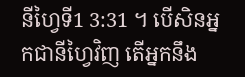នីហ្វៃទី1 3:31 ។ បើសិនអ្នកជានីហ្វៃវិញ តើអ្នកនឹង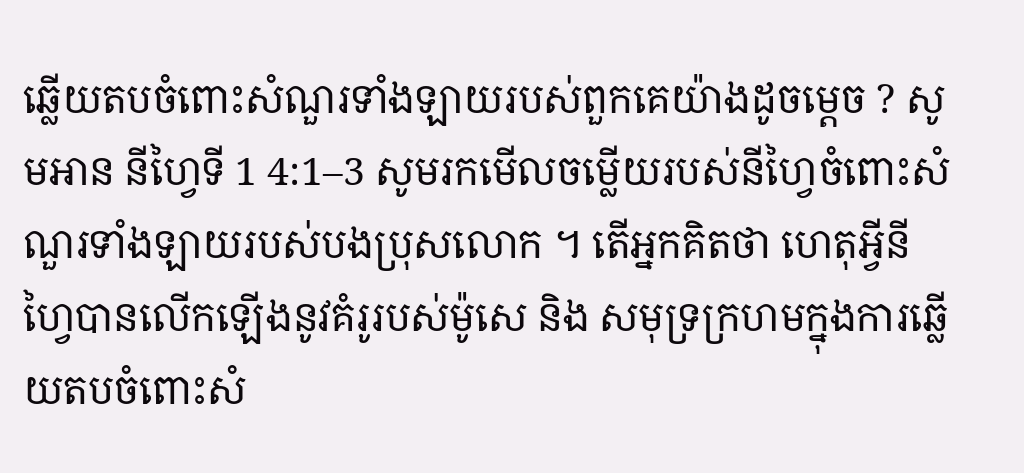ឆ្លើយតបចំពោះសំណួរទាំងឡាយរបស់ពួកគេយ៉ាងដូចម្តេច ? សូមអាន នីហ្វៃទី 1 4:1–3 សូមរកមើលចម្លើយរបស់នីហ្វៃចំពោះសំណួរទាំងឡាយរបស់បងប្រុសលោក ។ តើអ្នកគិតថា ហេតុអ្វីនីហ្វៃបានលើកឡើងនូវគំរូរបស់ម៉ូសេ និង សមុទ្រក្រហមក្នុងការឆ្លើយតបចំពោះសំ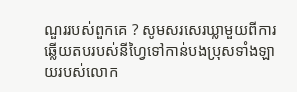ណួររបស់ពួកគេ ? សូមសរសេរឃ្លាមួយពីការឆ្លើយតបរបស់នីហ្វៃទៅកាន់បងប្រុសទាំងឡាយរបស់លោក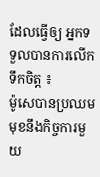ដែលធ្វើឲ្យ អ្នកទទួលបានការលើកទឹកចិត្ត ៖
ម៉ូសេបានប្រឈមមុខនឹងកិច្ចការមួយ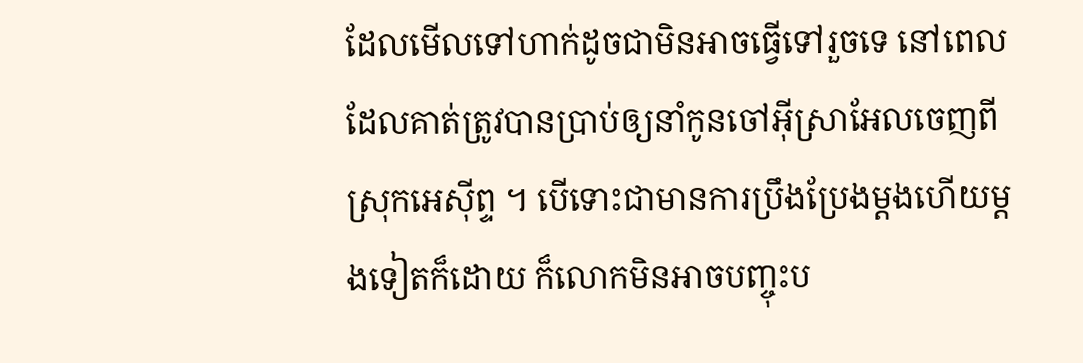ដែលមើលទៅហាក់ដូចជាមិនអាចធ្វើទៅរួចទេ នៅពេលដែលគាត់ត្រូវបានប្រាប់ឲ្យនាំកូនចៅអ៊ីស្រាអែលចេញពីស្រុកអេស៊ីព្ទ ។ បើទោះជាមានការប្រឹងប្រែងម្តងហើយម្តងទៀតក៏ដោយ ក៏លោកមិនអាចបញ្ចុះប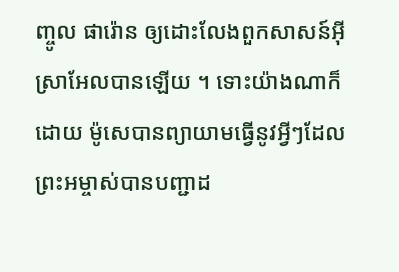ញ្ចូល ផារ៉ោន ឲ្យដោះលែងពួកសាសន៍អ៊ីស្រាអែលបានឡើយ ។ ទោះយ៉ាងណាក៏ដោយ ម៉ូសេបានព្យាយាមធ្វើនូវអ្វីៗដែលព្រះអម្ចាស់បានបញ្ជាដ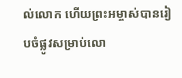ល់លោក ហើយព្រះអម្ចាស់បានរៀបចំផ្លូវសម្រាប់លោ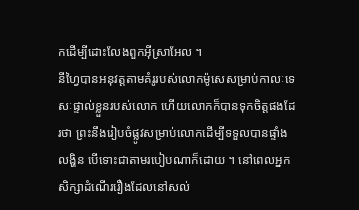កដើម្បីដោះលែងពួកអ៊ីស្រាអែល ។
នីហ្វៃបានអនុវត្តតាមគំរូរបស់លោកម៉ូសេសម្រាប់កាលៈទេសៈផ្ទាល់ខ្លួនរបស់លោក ហើយលោកក៏បានទុកចិត្តផងដែរថា ព្រះនឹងរៀបចំផ្លូវសម្រាប់លោកដើម្បីទទួលបានផ្ទាំងលង្ហិន បើទោះជាតាមរបៀបណាក៏ដោយ ។ នៅពេលអ្នកសិក្សាដំណើររឿងដែលនៅសល់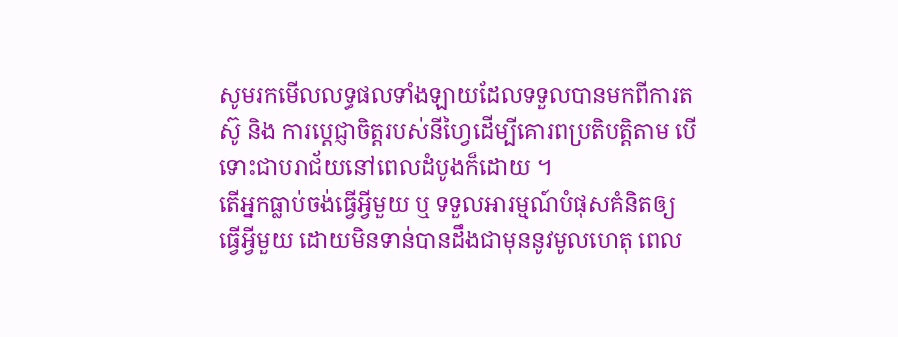សូមរកមើលលទ្ធផលទាំងឡាយដែលទទួលបានមកពីការតស៊ូ និង ការប្តេជ្ញាចិត្តរបស់នីហ្វៃដើម្បីគោរពប្រតិបត្តិតាម បើទោះជាបរាជ័យនៅពេលដំបូងក៏ដោយ ។
តើអ្នកធ្លាប់ចង់ធ្វើអ្វីមួយ ឬ ទទួលអារម្មណ៍បំផុសគំនិតឲ្យធ្វើអ្វីមួយ ដោយមិនទាន់បានដឹងជាមុននូវមូលហេតុ ពេល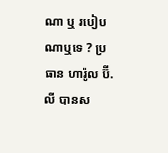ណា ឬ របៀបណាឬទេ ? ប្រធាន ហារ៉ូល ប៊ី. លី បានស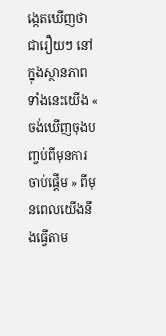ង្កេតឃើញថា ជារឿយៗ នៅក្នុងស្ថានភាពទាំងនេះយើង « ចង់ឃើញចុងបញ្ចប់ពីមុនការចាប់ផ្តើម » ពីមុនពេលយើងនឹងធ្វើតាម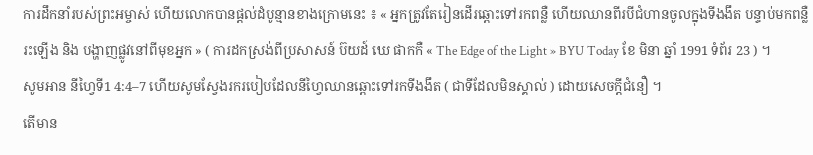ការដឹកនាំរបស់ព្រះអម្ចាស់ ហើយលោកបានផ្តល់ដំបូន្មានខាងក្រោមនេះ ៖ « អ្នកត្រូវតែរៀនដើរឆ្ពោះទៅរកពន្លឺ ហើយឈានពីរបីជំហានចូលក្នុងទីងងឹត បន្ទាប់មកពន្លឺរះឡើង និង បង្ហាញផ្លូវនៅពីមុខអ្នក » ( ការដកស្រង់ពីប្រសាសន៍ ប៊យដ៍ ឃេ ផាកកឺ « The Edge of the Light » BYU Today ខែ មិនា ឆ្នាំ 1991 ទំព័រ 23 ) ។
សូមអាន នីហ្វៃទី1 4:4–7 ហើយសូមស្វែងរករបៀបដែលនីហ្វៃឈានឆ្ពោះទៅរកទីងងឹត ( ជាទីដែលមិនស្គាល់ ) ដោយសេចក្តីជំនឿ ។
តើមាន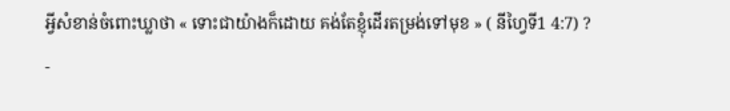អ្វីសំខាន់ចំពោះឃ្លាថា « ទោះជាយ៉ាងក៏ដោយ គង់តែខ្ញុំដើរតម្រង់ទៅមុខ » ( នីហ្វៃទី1 4:7) ?
-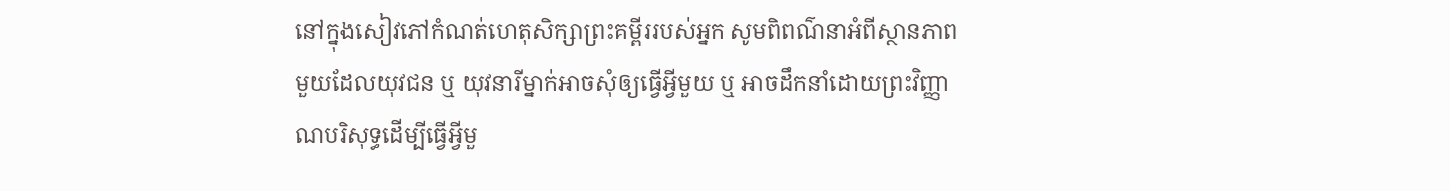នៅក្នុងសៀវភៅកំណត់ហេតុសិក្សាព្រះគម្ពីររបស់អ្នក សូមពិពណ៌នាអំពីស្ថានភាពមួយដែលយុវជន ឬ យុវនារីម្នាក់អាចសុំឲ្យធ្វើអ្វីមួយ ឬ អាចដឹកនាំដោយព្រះវិញ្ញាណបរិសុទ្ធដើម្បីធ្វើអ្វីមួ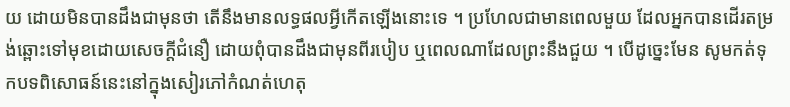យ ដោយមិនបានដឹងជាមុនថា តើនឹងមានលទ្ធផលអ្វីកើតឡើងនោះទេ ។ ប្រហែលជាមានពេលមួយ ដែលអ្នកបានដើរតម្រង់ឆ្ពោះទៅមុខដោយសេចក្តីជំនឿ ដោយពុំបានដឹងជាមុនពីរបៀប ឬពេលណាដែលព្រះនឹងជួយ ។ បើដូច្នេះមែន សូមកត់ទុកបទពិសោធន៍នេះនៅក្នុងសៀរភៅកំណត់ហេតុ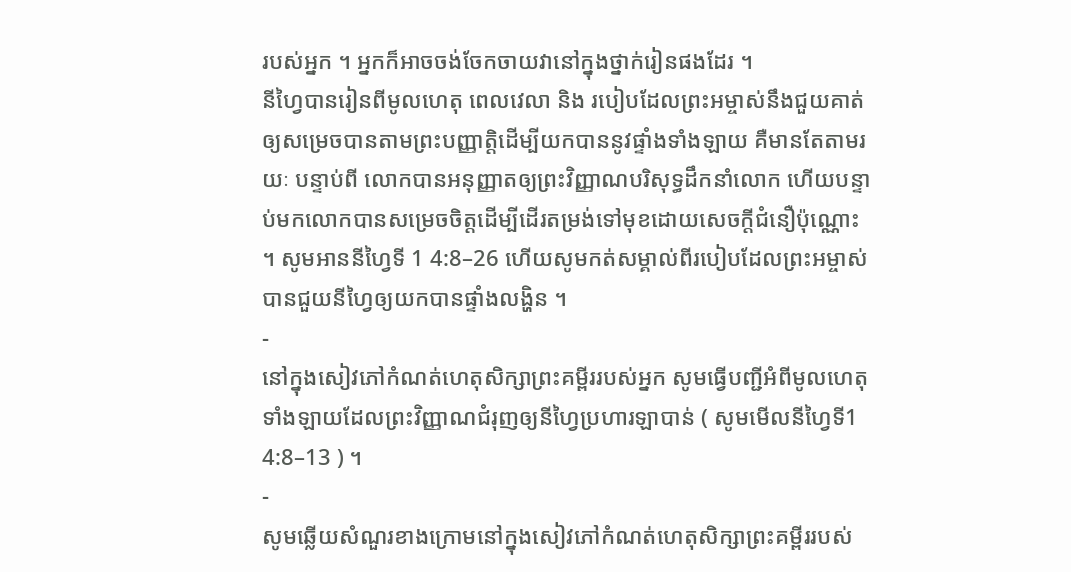របស់អ្នក ។ អ្នកក៏អាចចង់ចែកចាយវានៅក្នុងថ្នាក់រៀនផងដែរ ។
នីហ្វៃបានរៀនពីមូលហេតុ ពេលវេលា និង របៀបដែលព្រះអម្ចាស់នឹងជួយគាត់ឲ្យសម្រេចបានតាមព្រះបញ្ញាត្តិដើម្បីយកបាននូវផ្ទាំងទាំងឡាយ គឺមានតែតាមរយៈ បន្ទាប់ពី លោកបានអនុញ្ញាតឲ្យព្រះវិញ្ញាណបរិសុទ្ធដឹកនាំលោក ហើយបន្ទាប់មកលោកបានសម្រេចចិត្តដើម្បីដើរតម្រង់ទៅមុខដោយសេចក្តីជំនឿប៉ុណ្ណោះ ។ សូមអាននីហ្វៃទី 1 4:8–26 ហើយសូមកត់សម្គាល់ពីរបៀបដែលព្រះអម្ចាស់បានជួយនីហ្វៃឲ្យយកបានផ្ទាំងលង្ហិន ។
-
នៅក្នុងសៀវភៅកំណត់ហេតុសិក្សាព្រះគម្ពីររបស់អ្នក សូមធ្វើបញ្ជីអំពីមូលហេតុទាំងឡាយដែលព្រះវិញ្ញាណជំរុញឲ្យនីហ្វៃប្រហារឡាបាន់ ( សូមមើលនីហ្វៃទី1 4:8–13 ) ។
-
សូមឆ្លើយសំណួរខាងក្រោមនៅក្នុងសៀវភៅកំណត់ហេតុសិក្សាព្រះគម្ពីររបស់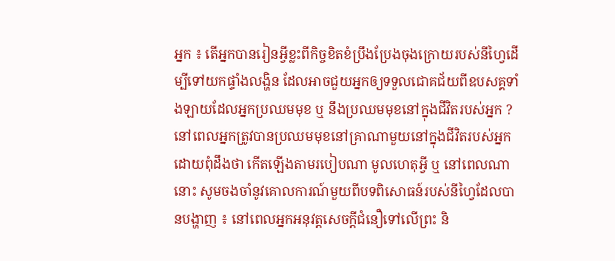អ្នក ៖ តើអ្នកបានរៀនអ្វីខ្លះពីកិច្ចខិតខំប្រឹងប្រែងចុងក្រោយរបស់នីហ្វៃដើម្បីទៅយកផ្ទាំងលង្ហិន ដែលអាចជួយអ្នកឲ្យទទួលជោគជ័យពីឧបសគ្គទាំងឡាយដែលអ្នកប្រឈមមុខ ឬ នឹងប្រឈមមុខនៅក្នុងជីវិតរបស់អ្នក ?
នៅពេលអ្នកត្រូវបានប្រឈមមុខនៅគ្រាណាមួយនៅក្នុងជីវិតរបស់អ្នក ដោយពុំដឹងថា កើតឡើងតាមរបៀបណា មូលហេតុអ្វី ឬ នៅពេលណានោះ សូមចងចាំនូវគោលការណ៍មួយពីបទពិសោធន៍របស់នីហ្វៃដែលបានបង្ហាញ ៖ នៅពេលអ្នកអនុវត្តសេចក្តីជំនឿទៅលើព្រះ និ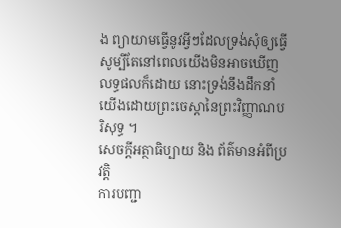ង ព្យាយាមធ្វើនូវអ្វីៗដែលទ្រង់សុំឲ្យធ្វើ សូម្បីតែនៅពេលយើងមិនអាចឃើញលទ្ធផលក៏ដោយ នោះទ្រង់នឹងដឹកនាំយើងដោយព្រះចេស្តានៃព្រះវិញ្ញាណបរិសុទ្ធ ។
សេចក្តីអត្ថាធិប្បាយ និង ព័ត៌មានអំពីប្រវត្តិ
ការបញ្ជា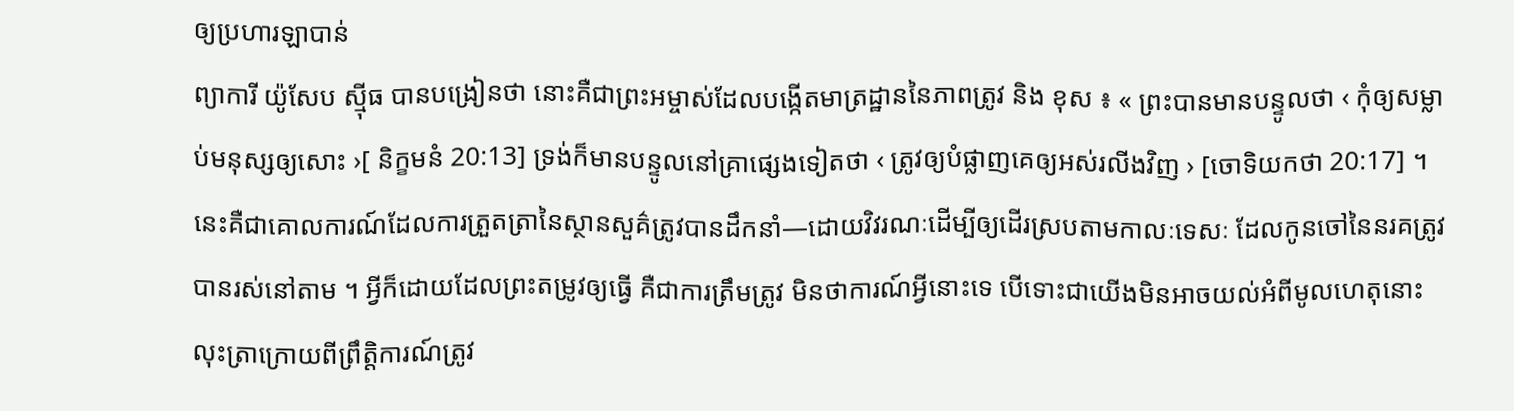ឲ្យប្រហារឡាបាន់
ព្យាការី យ៉ូសែប ស៊្មីធ បានបង្រៀនថា នោះគឺជាព្រះអម្ចាស់ដែលបង្កើតមាត្រដ្ឋាននៃភាពត្រូវ និង ខុស ៖ « ព្រះបានមានបន្ទូលថា ‹ កុំឲ្យសម្លាប់មនុស្សឲ្យសោះ ›[ និក្ខមនំ 20:13] ទ្រង់ក៏មានបន្ទូលនៅគ្រាផ្សេងទៀតថា ‹ ត្រូវឲ្យបំផ្លាញគេឲ្យអស់រលីងវិញ › [ចោទិយកថា 20:17] ។ នេះគឺជាគោលការណ៍ដែលការត្រួតត្រានៃស្ថានសួគ៌ត្រូវបានដឹកនាំ—ដោយវិវរណៈដើម្បីឲ្យដើរស្របតាមកាលៈទេសៈ ដែលកូនចៅនៃនរគត្រូវបានរស់នៅតាម ។ អ្វីក៏ដោយដែលព្រះតម្រូវឲ្យធ្វើ គឺជាការត្រឹមត្រូវ មិនថាការណ៍អ្វីនោះទេ បើទោះជាយើងមិនអាចយល់អំពីមូលហេតុនោះ លុះត្រាក្រោយពីព្រឹត្តិការណ៍ត្រូវ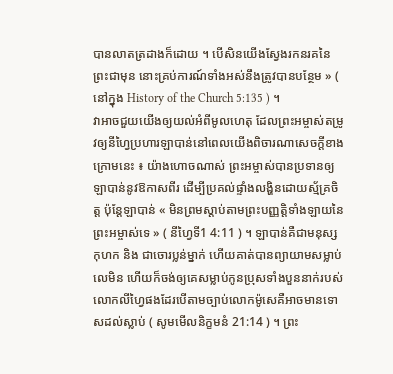បានលាតត្រដាងក៏ដោយ ។ បើសិនយើងស្វែងរកនរគនៃព្រះជាមុន នោះគ្រប់ការណ៍ទាំងអស់នឹងត្រូវបានបន្ថែម » ( នៅក្នុង History of the Church 5:135 ) ។
វាអាចជួយយើងឲ្យយល់អំពីមូលហេតុ ដែលព្រះអម្ចាស់តម្រូវឲ្យនីហ្វៃប្រហារឡាបាន់នៅពេលយើងពិចារណាសេចក្តីខាងក្រោមនេះ ៖ យ៉ាងហោចណាស់ ព្រះអម្ចាស់បានប្រទានឲ្យឡាបាន់នូវឱកាសពីរ ដើម្បីប្រគល់ផ្ទាំងលង្ហិនដោយស្ម័គ្រចិត្ត ប៉ុន្តែឡាបាន់ « មិនព្រមស្តាប់តាមព្រះបញ្ញត្តិទាំងឡាយនៃព្រះអម្ចាស់ទេ » ( នីហ្វៃទី1 4:11 ) ។ ឡាបាន់គឺជាមនុស្សកុហក និង ជាចោរប្លន់ម្នាក់ ហើយគាត់បានព្យាយាមសម្លាប់លេមិន ហើយក៏ចង់ឲ្យគេសម្លាប់កូនប្រុសទាំងបួននាក់របស់លោកលីហ្វៃផងដែរបើតាមច្បាប់លោកម៉ូសេគឺអាចមានទោសដល់ស្លាប់ ( សូមមើលនិក្ខមនំ 21:14 ) ។ ព្រះ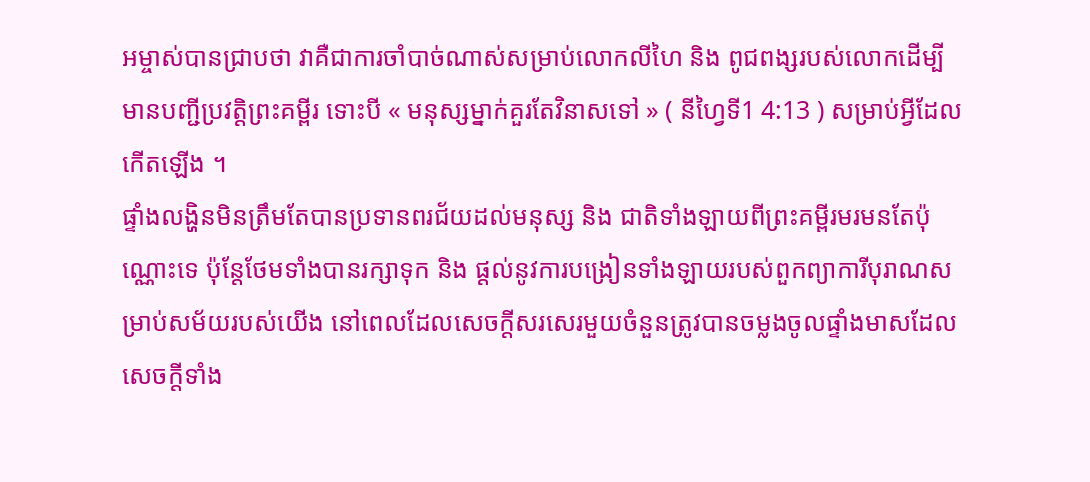អម្ចាស់បានជ្រាបថា វាគឺជាការចាំបាច់ណាស់សម្រាប់លោកលីហៃ និង ពូជពង្សរបស់លោកដើម្បីមានបញ្ជីប្រវត្តិព្រះគម្ពីរ ទោះបី « មនុស្សម្នាក់គួរតែវិនាសទៅ » ( នីហ្វៃទី1 4:13 ) សម្រាប់អ្វីដែលកើតឡើង ។
ផ្ទាំងលង្ហិនមិនត្រឹមតែបានប្រទានពរជ័យដល់មនុស្ស និង ជាតិទាំងឡាយពីព្រះគម្ពីរមរមនតែប៉ុណ្ណោះទេ ប៉ុន្តែថែមទាំងបានរក្សាទុក និង ផ្តល់នូវការបង្រៀនទាំងឡាយរបស់ពួកព្យាការីបុរាណសម្រាប់សម័យរបស់យើង នៅពេលដែលសេចក្តីសរសេរមួយចំនួនត្រូវបានចម្លងចូលផ្ទាំងមាសដែលសេចក្តីទាំង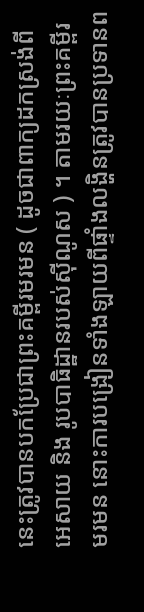នេះត្រូវបានបកប្រែជាព្រះគម្ពីរមរមន ( ដូចជាពាក្យដកស្រង់ពី អេសាយ និង រូបបាធិដ្ឋានរបស់ស៊ីណូស ) ។ តាមរយៈព្រះគម្ពីរមរមន នោះការបង្រៀនទាំងឡាយពីផ្ទាំងលង្ហិនត្រូវបានប្រទានព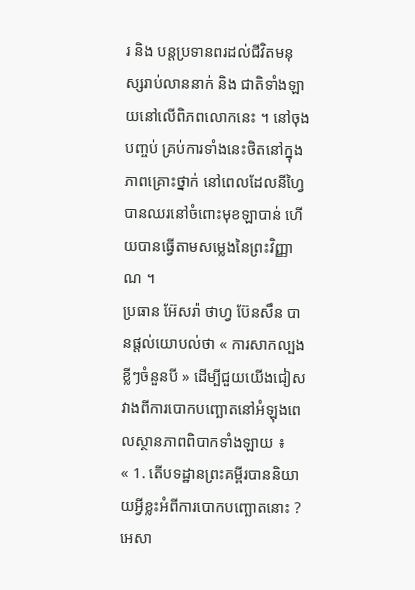រ និង បន្តប្រទានពរដល់ជីវិតមនុស្សរាប់លាននាក់ និង ជាតិទាំងឡាយនៅលើពិភពលោកនេះ ។ នៅចុងបញ្ចប់ គ្រប់ការទាំងនេះថិតនៅក្នុងភាពគ្រោះថ្នាក់ នៅពេលដែលនីហ្វៃបានឈរនៅចំពោះមុខឡាបាន់ ហើយបានធ្វើតាមសម្លេងនៃព្រះវិញ្ញាណ ។
ប្រធាន អ៊ែសរ៉ា ថាហ្វ ប៊ែនសឹន បានផ្តល់យោបល់ថា « ការសាកល្បងខ្លីៗចំនួនបី » ដើម្បីជួយយើងជៀសវាងពីការបោកបញ្ឆោតនៅអំឡុងពេលស្ថានភាពពិបាកទាំងឡាយ ៖
« 1. តើបទដ្ឋានព្រះគម្ពីរបាននិយាយអ្វីខ្លះអំពីការបោកបញ្ឆោតនោះ ? អេសា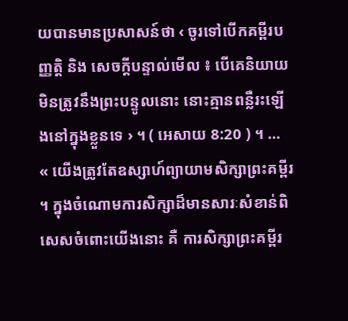យបានមានប្រសាសន៍ថា ‹ ចូរទៅបើកគម្ពីរបញ្ញត្តិ និង សេចក្តីបន្ទាល់មើល ៖ បើគេនិយាយមិនត្រូវនឹងព្រះបន្ទូលនោះ នោះគ្មានពន្លឺរះឡើងនៅក្នុងខ្លួនទេ › ។ ( អេសាយ 8:20 ) ។ …
« យើងត្រូវតែឧស្សាហ៍ព្យាយាមសិក្សាព្រះគម្ពីរ ។ ក្នុងចំណោមការសិក្សាដ៏មានសារៈសំខាន់ពិសេសចំពោះយើងនោះ គឺ ការសិក្សាព្រះគម្ពីរ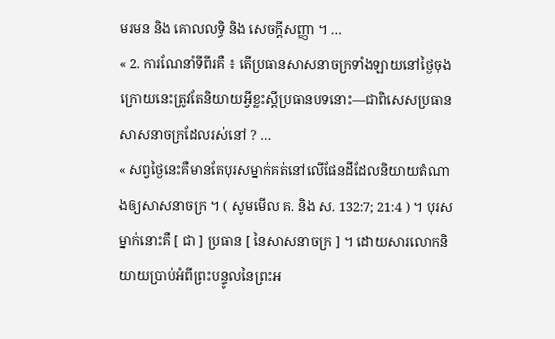មរមន និង គោលលទ្ធិ និង សេចក្តីសញ្ញា ។ …
« 2. ការណែនាំទីពីរគឺ ៖ តើប្រធានសាសនាចក្រទាំងឡាយនៅថ្ងៃចុងក្រោយនេះត្រូវតែនិយាយអ្វីខ្លះស្តីប្រធានបទនោះ—ជាពិសេសប្រធានសាសនាចក្រដែលរស់នៅ ? …
« សព្វថ្ងៃនេះគឺមានតែបុរសម្នាក់គត់នៅលើផែនដីដែលនិយាយតំណាងឲ្យសាសនាចក្រ ។ ( សូមមើល គ. និង ស. 132:7; 21:4 ) ។ បុរសម្នាក់នោះគឺ [ ជា ] ប្រធាន [ នៃសាសនាចក្រ ] ។ ដោយសារលោកនិយាយប្រាប់អំពីព្រះបន្ទូលនៃព្រះអ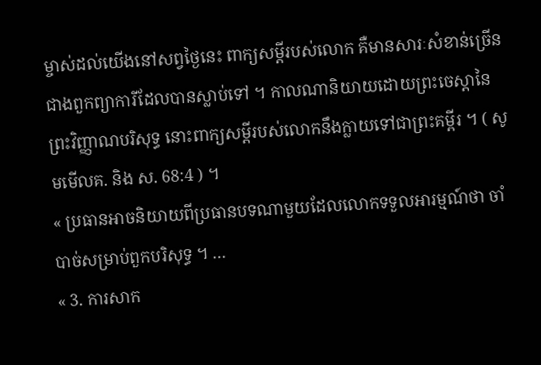ម្ចាស់ដល់យើងនៅសព្វថ្ងៃនេះ ពាក្យសម្តីរបស់លោក គឺមានសារៈសំខាន់ច្រើនជាងពួកព្យាការីដែលបានស្លាប់ទៅ ។ កាលណានិយាយដោយព្រះចេស្តានៃព្រះវិញ្ញាណបរិសុទ្ធ នោះពាក្យសម្តីរបស់លោកនឹងក្លាយទៅជាព្រះគម្ពីរ ។ ( សូមមើលគ. និង ស. 68:4 ) ។
« ប្រធានអាចនិយាយពីប្រធានបទណាមួយដែលលោកទទួលអារម្មណ៍ថា ចាំបាច់សម្រាប់ពួកបរិសុទ្ធ ។ …
« 3. ការសាក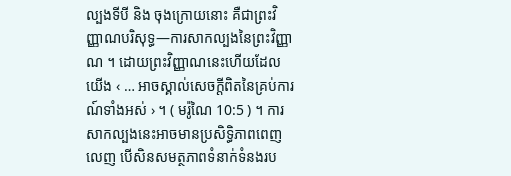ល្បងទីបី និង ចុងក្រោយនោះ គឺជាព្រះវិញ្ញាណបរិសុទ្ធ—ការសាកល្បងនៃព្រះវិញ្ញាណ ។ ដោយព្រះវិញ្ញាណនេះហើយដែលយើង ‹ … អាចស្គាល់សេចក្តីពិតនៃគ្រប់ការណ៍ទាំងអស់ › ។ ( មរ៉ូណៃ 10:5 ) ។ ការសាកល្បងនេះអាចមានប្រសិទ្ធិភាពពេញលេញ បើសិនសមត្ថភាពទំនាក់ទំនងរប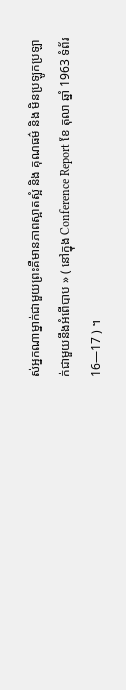ស់អ្នកណាម្នាក់ជាមួយព្រះគឺមានភាពស្អាតស្អំ និង គុណធម៌ និង មិនប្រឡូកប្រឡាក់ជាមួយនឹងអំពើបាប » ( នៅក្នុង Conference Report ខែ តុលា ឆ្នាំ 1963 ទំព័រ 16—17 ) ។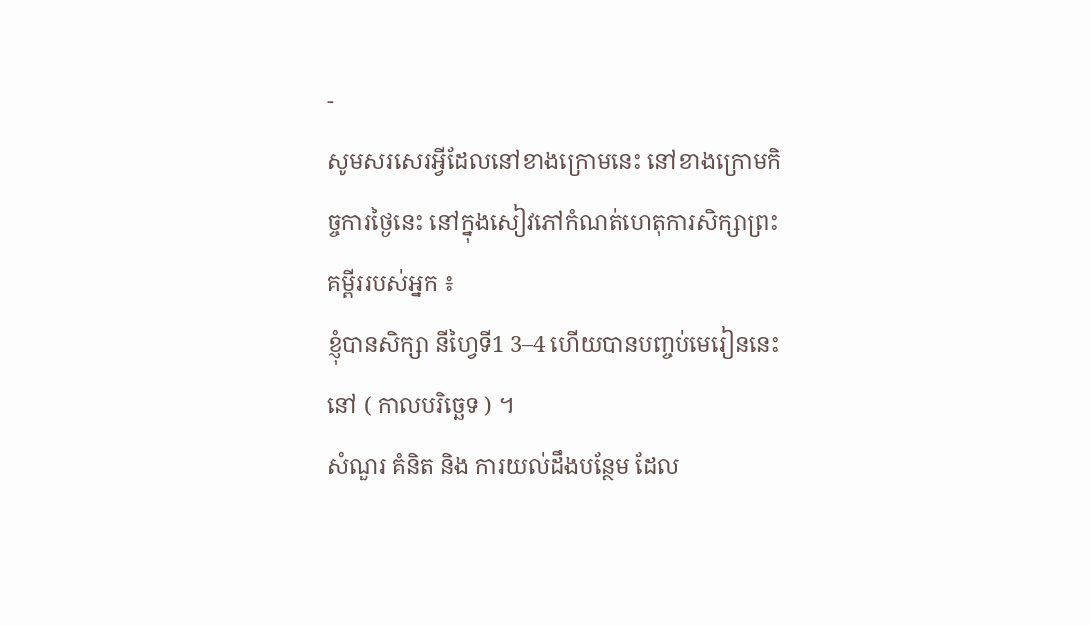-
សូមសរសេរអ្វីដែលនៅខាងក្រោមនេះ នៅខាងក្រោមកិច្ចការថ្ងៃនេះ នៅក្នុងសៀវភៅកំណត់ហេតុការសិក្សាព្រះគម្ពីររបស់អ្នក ៖
ខ្ញុំបានសិក្សា នីហ្វៃទី1 3–4 ហើយបានបញ្ចប់មេរៀននេះនៅ ( កាលបរិច្ឆេទ ) ។
សំណួរ គំនិត និង ការយល់ដឹងបន្ថែម ដែល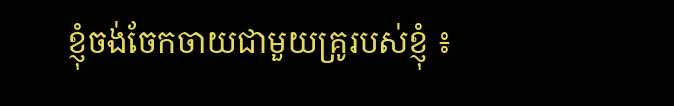ខ្ញុំចង់ចែកចាយជាមួយគ្រូរបស់ខ្ញុំ ៖